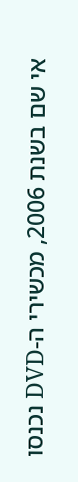אי שם בשנת 2006, מכשירי ה-DVD נכנסו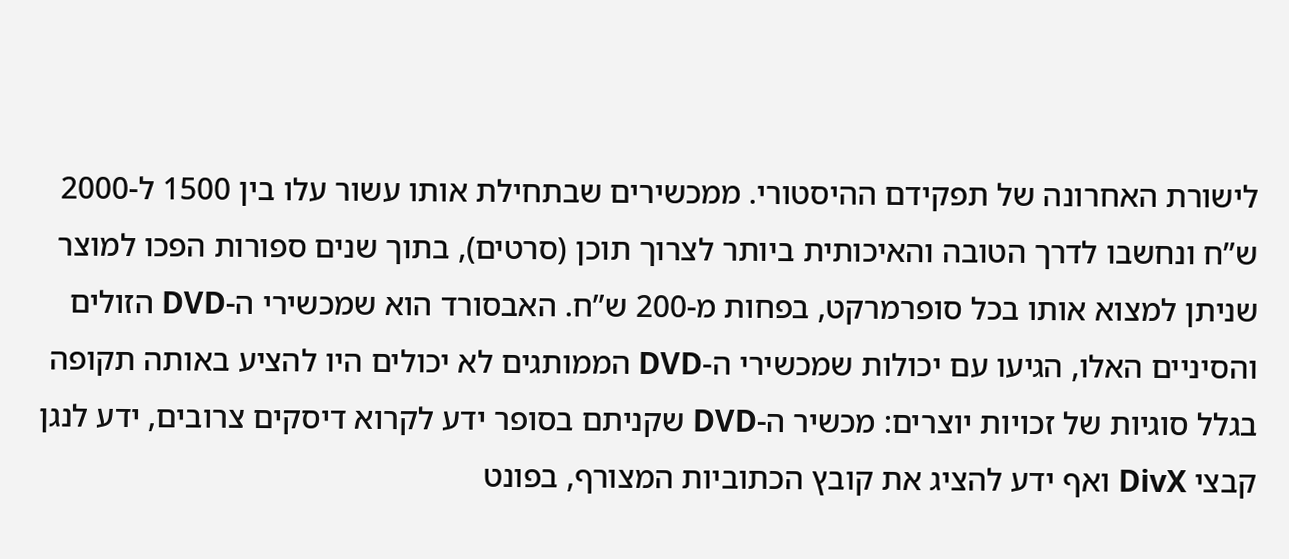לישורת האחרונה של תפקידם ההיסטורי. ממכשירים שבתחילת אותו עשור עלו בין 1500 ל-2000 ש”ח ונחשבו לדרך הטובה והאיכותית ביותר לצרוך תוכן (סרטים), בתוך שנים ספורות הפכו למוצר שניתן למצוא אותו בכל סופרמרקט, בפחות מ-200 ש”ח. האבסורד הוא שמכשירי ה-DVD הזולים והסיניים האלו, הגיעו עם יכולות שמכשירי ה-DVD הממותגים לא יכולים היו להציע באותה תקופה בגלל סוגיות של זכויות יוצרים: מכשיר ה-DVD שקניתם בסופר ידע לקרוא דיסקים צרובים, ידע לנגן קבצי DivX ואף ידע להציג את קובץ הכתוביות המצורף, בפונט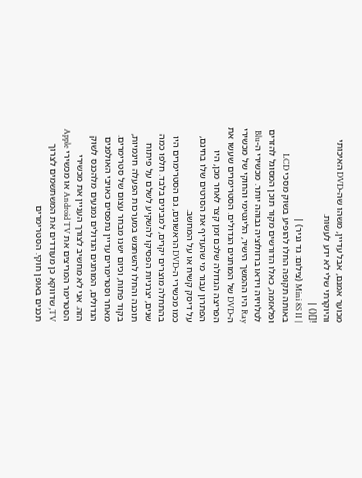מכוער אמנם, אבל עדיין, משהו שה-DVD האיכותי והיוקרתי שלי לא ידע לעשות.
![]() |
| Mini 8S II (צילום: גד גניר) |
באותה תקופה החלו להופיע בשוק מסכי LCD ופלאזמה, כאלו הדורשים מקור תוכן המסוגל להזרים לטלויזיה וידאו ברזולוציה גבוהה יותר. מכשירי ה-Blu Ray היו ההמשך הישיר, הליגטימי והחוקי של מכשירי ה-DVD של המותגים הגדולים. הסטרימרים שעשו את הפריצה הגדולה שלכם זמן קצר לאחר מכן, היו הפתרון עבור מי שהעדיף את הסרטים שלו בחינם, על דיסק קשיח או על המחשב.
כמו מכשירי ה-DVD הראשונים, גם הסטרימרים היו בהתחלה מוצרים יקרים, למבינים בלבד. חלפו כמה שנים, יצרניות הפסיקו להשקיע לשלם על פיתוח תוכנה והחלו להשתמש במערכות הפעלה חינמיות, בקוד פתוח, וכיום ישנו מבחר עצום של סטרימרים. מאחר וסטרימרים עדיין נתפסים כאויבי האולפנים הגדולים, המותגים הגדולים נמנעים מלהכנס לשוק הזה. אני לא מחשיב לצורך העניין את מכשירי הסטרימר המריצים את Android TV או מכשירי Apple TV, שדווקא כן מעודדים את המשתשמים לצרוך תכנים באופן חוקי. הסטרימרים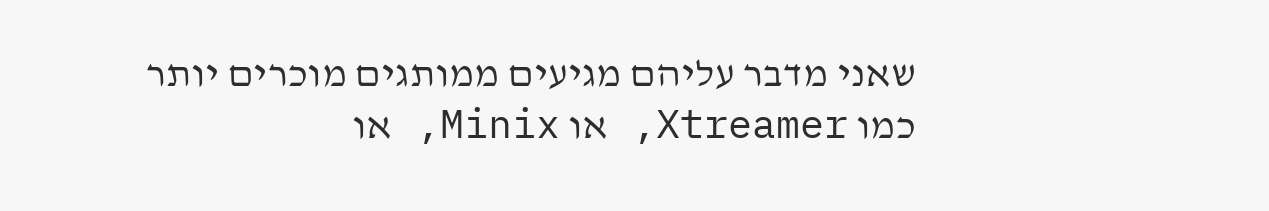שאני מדבר עליהם מגיעים ממותגים מוכרים יותר כמו Xtreamer, או Minix, או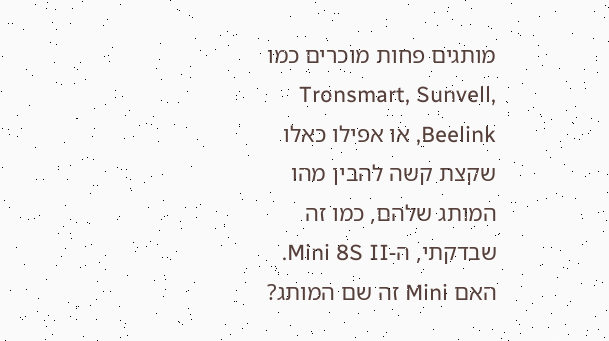מותגים פחות מוכרים כמו Tronsmart, Sunvell, Beelink, או אפילו כאלו שקצת קשה להבין מהו המותג שלהם, כמו זה שבדקתי, ה-Mini 8S II. האם Mini זה שם המותג?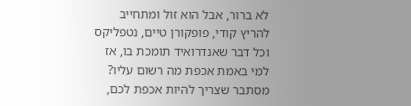לא ברור, אבל הוא זול ומתחייב להריץ קודי, פופקורן טיים, נטפליקס וכל דבר שאנדרואיד תומכת בו, אז למי באמת אכפת מה רשום עליו? מסתבר שצריך להיות אכפת לכם,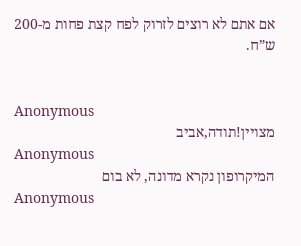אם אתם לא רוצים לזרוק לפח קצת פחות מ-200 ש”ח.


Anonymous
מצויין!תודה,אביב
Anonymous
המיקרופון נקרא מדונה, לא בום
Anonymous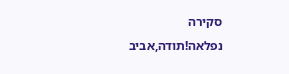סקירה נפלאה!תודה,אביב